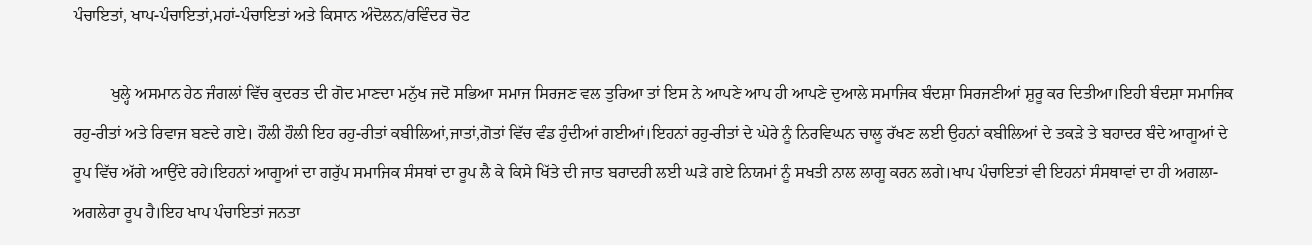ਪੰਚਾਇਤਾਂ, ਖਾਪ-ਪੰਚਾਇਤਾਂ,ਮਹਾਂ-ਪੰਚਾਇਤਾਂ ਅਤੇ ਕਿਸਾਨ ਅੰਦੋਲਨ/ਰਵਿੰਦਰ ਚੋਟ

         ਖੁਲ੍ਹੇ ਅਸਮਾਨ ਹੇਠ ਜੰਗਲਾਂ ਵਿੱਚ ਕੁਦਰਤ ਦੀ ਗੋਦ ਮਾਣਦਾ ਮਨੁੱਖ ਜਦੋ ਸਭਿਆ ਸਮਾਜ ਸਿਰਜਣ ਵਲ ਤੁਰਿਆ ਤਾਂ ਇਸ ਨੇ ਆਪਣੇ ਆਪ ਹੀ ਆਪਣੇ ਦੁਆਲੇ ਸਮਾਜਿਕ ਬੰਦਸ਼ਾ ਸਿਰਜਣੀਆਂ ਸ਼ੁਰੂ ਕਰ ਦਿਤੀਆ।ਇਹੀ ਬੰਦਸ਼ਾ ਸਮਾਜਿਕ ਰਹੁ-ਰੀਤਾਂ ਅਤੇ ਰਿਵਾਜ ਬਣਦੇ ਗਏ। ਹੌਲੀ ਹੌਲੀ ਇਹ ਰਹੁ-ਰੀਤਾਂ ਕਬੀਲਿਆਂ,ਜਾਤਾਂ,ਗੋਤਾਂ ਵਿੱਚ ਵੰਡ ਹੁੰਦੀਆਂ ਗਈਆਂ।ਇਹਨਾਂ ਰਹੁ-ਰੀਤਾਂ ਦੇ ਘੇਰੇ ਨੂੰ ਨਿਰਵਿਘਨ ਚਾਲੂ ਰੱਖਣ ਲਈ ਉਹਨਾਂ ਕਬੀਲਿਆਂ ਦੇ ਤਕੜੇ ਤੇ ਬਹਾਦਰ ਬੰਦੇ ਆਗੂਆਂ ਦੇ ਰੂਪ ਵਿੱਚ ਅੱਗੇ ਆਉਂਦੇ ਰਹੇ।ਇਹਨਾਂ ਆਗੂਆਂ ਦਾ ਗਰੁੱਪ ਸਮਾਜਿਕ ਸੰਸਥਾਂ ਦਾ ਰੂਪ ਲੈ ਕੇ ਕਿਸੇ ਖਿੱਤੇ ਦੀ ਜਾਤ ਬਰਾਦਰੀ ਲਈ ਘੜੇ ਗਏ ਨਿਯਮਾਂ ਨੂੰ ਸਖਤੀ ਨਾਲ ਲਾਗੂ ਕਰਨ ਲਗੇ।ਖਾਪ ਪੰਚਾਇਤਾਂ ਵੀ ਇਹਨਾਂ ਸੰਸਥਾਵਾਂ ਦਾ ਹੀ ਅਗਲਾ-ਅਗਲੇਰਾ ਰੂਪ ਹੈ।ਇਹ ਖਾਪ ਪੰਚਾਇਤਾਂ ਜਨਤਾ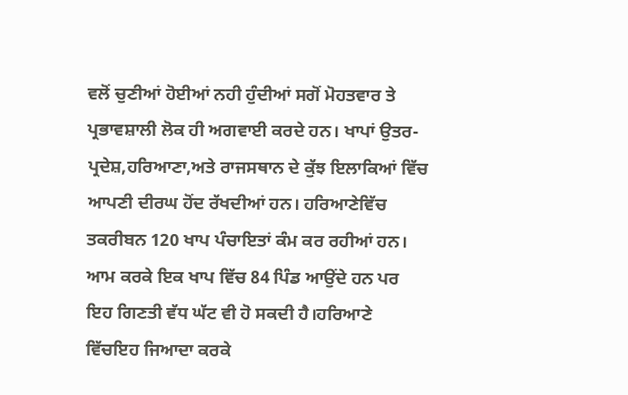ਵਲੋਂ ਚੁਣੀਆਂ ਹੋਈਆਂ ਨਹੀ ਹੁੰਦੀਆਂ ਸਗੋਂ ਮੋਹਤਵਾਰ ਤੇ ਪ੍ਰਭਾਵਸ਼ਾਲੀ ਲੋਕ ਹੀ ਅਗਵਾਈ ਕਰਦੇ ਹਨ। ਖਾਪਾਂ ਉਤਰ-ਪ੍ਰਦੇਸ਼,ਹਰਿਆਣਾ,ਅਤੇ ਰਾਜਸਥਾਨ ਦੇ ਕੁੱਝ ਇਲਾਕਿਆਂ ਵਿੱਚ ਆਪਣੀ ਦੀਰਘ ਹੋਂਦ ਰੱਖਦੀਆਂ ਹਨ। ਹਰਿਆਣੇਵਿੱਚ ਤਕਰੀਬਨ 120 ਖਾਪ ਪੰਚਾਇਤਾਂ ਕੰਮ ਕਰ ਰਹੀਆਂ ਹਨ। ਆਮ ਕਰਕੇ ਇਕ ਖਾਪ ਵਿੱਚ 84 ਪਿੰਡ ਆਉਂਦੇ ਹਨ ਪਰ ਇਹ ਗਿਣਤੀ ਵੱਧ ਘੱਟ ਵੀ ਹੋ ਸਕਦੀ ਹੈ।ਹਰਿਆਣੇ ਵਿੱਚਇਹ ਜਿਆਦਾ ਕਰਕੇ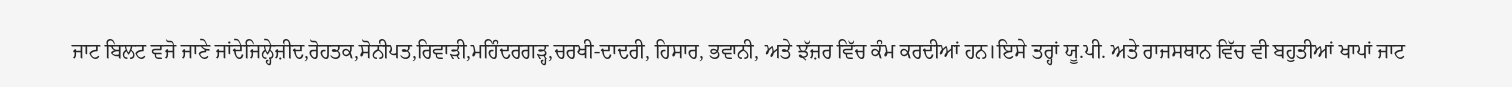ਜਾਟ ਬਿਲਟ ਵਜੋ ਜਾਣੇ ਜਾਂਦੇਜਿਲ੍ਹੇਜ਼ੀਦ,ਰੋਹਤਕ,ਸੋਨੀਪਤ,ਰਿਵਾੜੀ,ਮਹਿੰਦਰਗੜ੍ਹ,ਚਰਖੀ-ਦਾਦਰੀ, ਹਿਸਾਰ, ਭਵਾਨੀ, ਅਤੇ ਝੱਜ਼ਰ ਵਿੱਚ ਕੰਮ ਕਰਦੀਆਂ ਹਨ।ਇਸੇ ਤਰ੍ਹਾਂ ਯੂ.ਪੀ. ਅਤੇ ਰਾਜਸਥਾਨ ਵਿੱਚ ਵੀ ਬਹੁਤੀਆਂ ਖਾਪਾਂ ਜਾਟ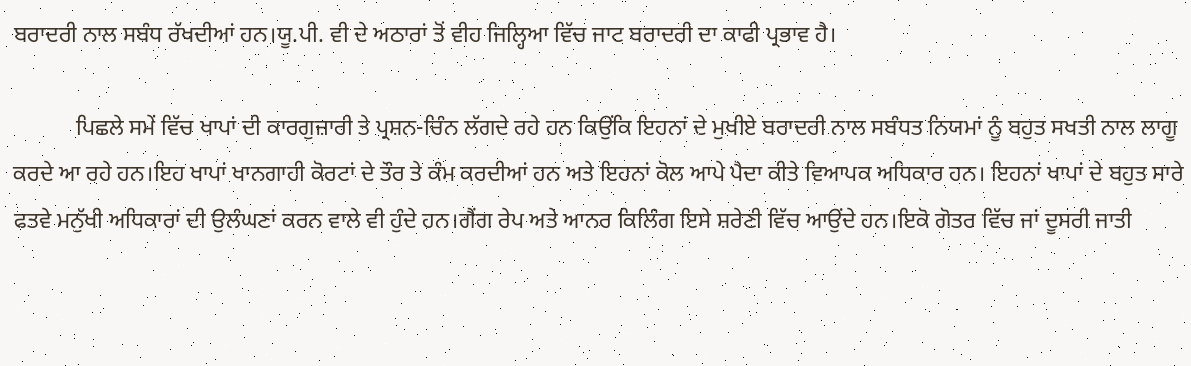ਬਰਾਦਰੀ ਨਾਲ ਸਬੰਧ ਰੱਖਦੀਆਂ ਹਨ।ਯੂ.ਪੀ. ਵੀ ਦੇ ਅਠਾਰਾਂ ਤੋਂ ਵੀਹ ਜਿਲ੍ਹਿਆ ਵਿੱਚ ਜਾਟ ਬਰਾਦਰੀ ਦਾ ਕਾਫੀ ਪ੍ਰਭਾਵ ਹੈ।

           ਪਿਛਲੇ ਸਮੇਂ ਵਿੱਚ ਖਾਪਾਂ ਦੀ ਕਾਰਗੁਜ਼ਾਰੀ ਤੇ ਪ੍ਰਸ਼ਨ-ਚਿੰਨ ਲੱਗਦੇ ਰਹੇ ਹਨ ਕਿਉਂਕਿ ਇਹਨਾਂ ਦੇ ਮੁਖੀਏ ਬਰਾਦਰੀ ਨਾਲ ਸਬੰਧਤ ਨਿਯਮਾਂ ਨੂੰ ਬਹੁਤ ਸਖਤੀ ਨਾਲ ਲਾਗੂ ਕਰਦੇ ਆ ਰਹੇ ਹਨ।ਇਹ ਖਾਪਾਂ ਖਾਨਗਾਹੀ ਕੋਰਟਾਂ ਦੇ ਤੌਰ ਤੇ ਕੰਮ ਕਰਦੀਆਂ ਹਨ ਅਤੇ ਇਹਨਾਂ ਕੋਲ ਆਪੇ ਪੈਦਾ ਕੀਤੇ ਵਿਆਪਕ ਅਧਿਕਾਰ ਹਨ। ਇਹਨਾਂ ਖਾਪਾਂ ਦੇ ਬਹੁਤ ਸਾਰੇ ਫਤਵੇ ਮਨੁੱਖੀ ਅਧਿਕਾਰਾਂ ਦੀ ਉਲੰਘਣਾਂ ਕਰਨ ਵਾਲੇ ਵੀ ਹੁੰਦੇ ਹਨ।ਗੈਂਗ ਰੇਪ ਅਤੇ ਆਨਰ ਕਿਲਿੰਗ ਇਸੇ ਸ਼ਰੇਣੀ ਵਿੱਚ ਆਉਂਦੇ ਹਨ।ਇਕੋ ਗੋਤਰ ਵਿੱਚ ਜਾਂ ਦੂਸਰੀ ਜਾਤੀ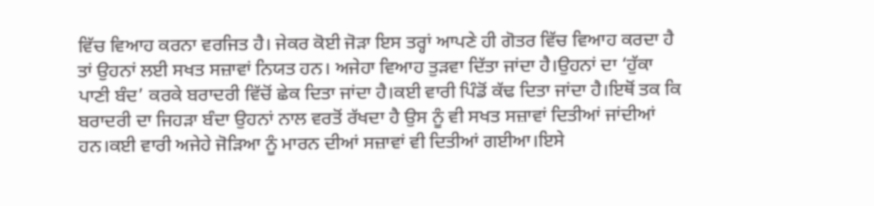ਵਿੱਚ ਵਿਆਹ ਕਰਨਾ ਵਰਜਿਤ ਹੈ। ਜੇਕਰ ਕੋਈ ਜੋੜਾ ਇਸ ਤਰ੍ਹਾਂ ਆਪਣੇ ਹੀ ਗੋਤਰ ਵਿੱਚ ਵਿਆਹ ਕਰਦਾ ਹੈ ਤਾਂ ਉਹਨਾਂ ਲਈ ਸਖਤ ਸਜ਼ਾਵਾਂ ਨਿਯਤ ਹਨ। ਅਜੇਹਾ ਵਿਆਹ ਤੁੜਵਾ ਦਿੱਤਾ ਜਾਂਦਾ ਹੈ।ਉਹਨਾਂ ਦਾ ‘ਹੁੱਕਾ ਪਾਣੀ ਬੰਦ’ ਕਰਕੇ ਬਰਾਦਰੀ ਵਿੱਚੋਂ ਛੇਕ ਦਿਤਾ ਜਾਂਦਾ ਹੈ।ਕਈ ਵਾਰੀ ਪਿੰਡੋਂ ਕੱਢ ਦਿਤਾ ਜਾਂਦਾ ਹੈ।ਇਥੋਂ ਤਕ ਕਿ ਬਰਾਦਰੀ ਦਾ ਜਿਹੜਾ ਬੰਦਾ ਉਹਨਾਂ ਨਾਲ ਵਰਤੋਂ ਰੱਖਦਾ ਹੈ ਉਸ ਨੂੰ ਵੀ ਸਖਤ ਸਜ਼ਾਵਾਂ ਦਿਤੀਆਂ ਜਾਂਦੀਆਂ ਹਨ।ਕਈ ਵਾਰੀ ਅਜੇਹੇ ਜੋੜਿਆ ਨੂੰ ਮਾਰਨ ਦੀਆਂ ਸਜ਼ਾਵਾਂ ਵੀ ਦਿਤੀਆਂ ਗਈਆ।ਇਸੇ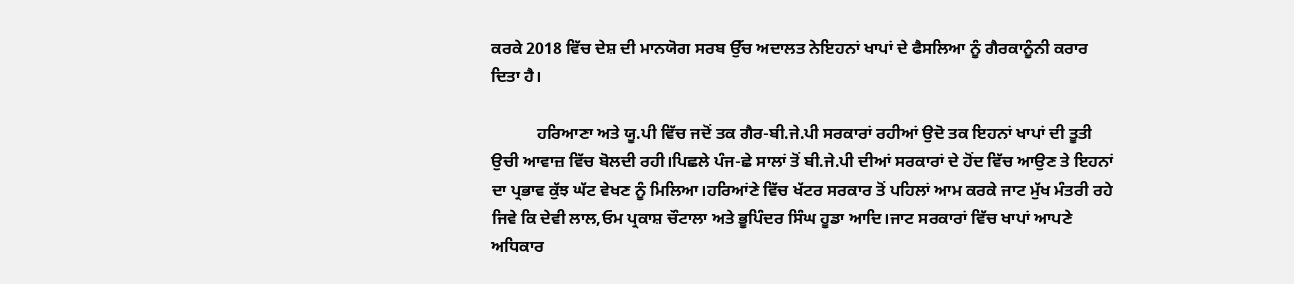ਕਰਕੇ 2018 ਵਿੱਚ ਦੇਸ਼ ਦੀ ਮਾਨਯੋਗ ਸਰਬ ਉੱਚ ਅਦਾਲਤ ਨੇਇਹਨਾਂ ਖਾਪਾਂ ਦੇ ਫੈਸਲਿਆ ਨੂੰ ਗੈਰਕਾਨੂੰਨੀ ਕਰਾਰ ਦਿਤਾ ਹੈ।

           ਹਰਿਆਣਾ ਅਤੇ ਯੂ.ਪੀ ਵਿੱਚ ਜਦੋਂ ਤਕ ਗੈਰ-ਬੀ.ਜੇ.ਪੀ ਸਰਕਾਰਾਂ ਰਹੀਆਂ ਉਦੋ ਤਕ ਇਹਨਾਂ ਖਾਪਾਂ ਦੀ ਤੂਤੀ ਉਚੀ ਆਵਾਜ਼ ਵਿੱਚ ਬੋਲਦੀ ਰਹੀ।ਪਿਛਲੇ ਪੰਜ-ਛੇ ਸਾਲਾਂ ਤੋਂ ਬੀ.ਜੇ.ਪੀ ਦੀਆਂ ਸਰਕਾਰਾਂ ਦੇ ਹੋਂਦ ਵਿੱਚ ਆਉਣ ਤੇ ਇਹਨਾਂ ਦਾ ਪ੍ਰਭਾਵ ਕੁੱਝ ਘੱਟ ਵੇਖਣ ਨੂੰ ਮਿਲਿਆ।ਹਰਿਆਂਣੇ ਵਿੱਚ ਖੱਟਰ ਸਰਕਾਰ ਤੋਂ ਪਹਿਲਾਂ ਆਮ ਕਰਕੇ ਜਾਟ ਮੁੱਖ ਮੰਤਰੀ ਰਹੇ ਜਿਵੇ ਕਿ ਦੇਵੀ ਲਾਲ,ਓਮ ਪ੍ਰਕਾਸ਼ ਚੌਟਾਲਾ ਅਤੇ ਭੂਪਿੰਦਰ ਸਿੰਘ ਹੂਡਾ ਆਦਿ।ਜਾਟ ਸਰਕਾਰਾਂ ਵਿੱਚ ਖਾਪਾਂ ਆਪਣੇ ਅਧਿਕਾਰ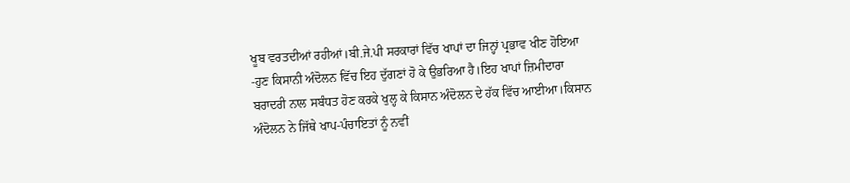ਖੂਬ ਵਰਤਦੀਆਂ ਰਹੀਆਂ।ਬੀ.ਜੇ.ਪੀ ਸਰਕਾਰਾਂ ਵਿੱਚ ਖਾਪਾਂ ਦਾ ਜਿਨ੍ਹਾਂ ਪ੍ਰਭਾਵ ਖੀਣ ਹੋਇਆ -ਹੁਣ ਕਿਸਾਨੀ ਅੰਦੋਲਨ ਵਿੱਚ ਇਹ ਦੁੱਗਣਾਂ ਹੋ ਕੇ ਉਭਰਿਆ ਹੈ।ਇਹ ਖਾਪਾਂ ਜ਼ਿਮੀਦਾਰਾ ਬਰਾਦਰੀ ਨਾਲ ਸਬੰਧਤ ਹੋਣ ਕਰਕੇ ਖੁਲ੍ਹ ਕੇ ਕਿਸਾਨ ਅੰਦੋਲਨ ਦੇ ਹੱਕ ਵਿੱਚ ਆਈਆ।ਕਿਸਾਨ ਅੰਦੋਲਨ ਨੇ ਜਿੱਥੇ ਖਾਪ-ਪੰਚਾਇਤਾਂ ਨੂੰ ਨਵੀਂ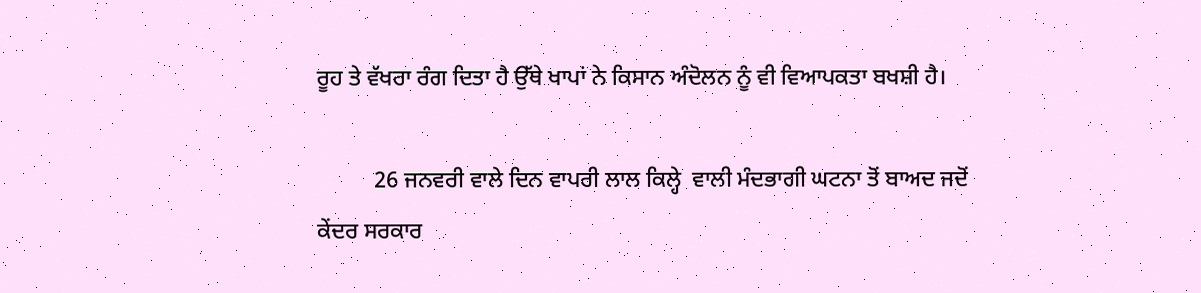ਰੂਹ ਤੇ ਵੱਖਰਾ ਰੰਗ ਦਿਤਾ ਹੈ ਉੱਥੇ ਖਾਪਾਂ ਨੇ ਕਿਸਾਨ ਅੰਦੋਲਨ ਨੂੰ ਵੀ ਵਿਆਪਕਤਾ ਬਖਸ਼ੀ ਹੈ।

          26 ਜਨਵਰੀ ਵਾਲੇ ਦਿਨ ਵਾਪਰੀ ਲਾਲ ਕਿਲ੍ਹੇ  ਵਾਲੀ ਮੰਦਭਾਗੀ ਘਟਨਾ ਤੋਂ ਬਾਅਦ ਜਦੋਂ ਕੇਂਦਰ ਸਰਕਾਰ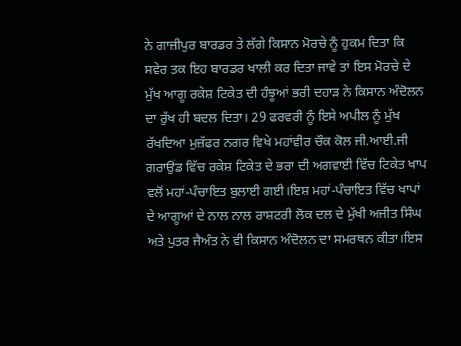ਨੇ ਗਾਜ਼ੀਪੁਰ ਬਾਰਡਰ ਤੇ ਲੱਗੇ ਕਿਸਾਨ ਮੋਰਚੇ ਨੂੰ ਹੁਕਮ ਦਿਤਾ ਕਿ ਸਵੇਰ ਤਕ ਇਹ ਬਾਰਡਰ ਖਾਲੀ ਕਰ ਦਿਤਾ ਜਾਵੇ ਤਾਂ ਇਸ ਮੋਰਚੇ ਦੇ ਮੁੱਖ ਆਗੂ ਰਕੇਸ਼ ਟਿਕੇਤ ਦੀ ਹੰਝੂਆਂ ਭਰੀ ਦਹਾੜ ਨੇ ਕਿਸਾਨ ਅੰਦੋਲਨ ਦਾ ਰੁੱਖ ਹੀ ਬਦਲ ਦਿਤਾ। 29 ਫਰਵਰੀ ਨੂੰ ਇਸੇ ਅਪੀਲ ਨੂੰ ਮੁੱਖ ਰੱਖਦਿਆ ਮੁਜ਼ੱਫਰ ਨਗਰ ਵਿਖੇ ਮਹਾਂਵੀਰ ਚੌਕ ਕੋਲ ਜੀ.ਆਈ.ਜੀ ਗਰਾਉਂਡ ਵਿੱਚ ਰਕੇਸ਼ ਟਿਕੇਤ ਦੇ ਭਰਾ ਦੀ ਅਗਵਾਈ ਵਿੱਚ ਟਿਕੇਤ ਖਾਪ ਵਲੋਂ ਮਹਾਂ-ਪੰਚਾਇਤ ਬੁਲਾਈ ਗਈ।ਇਸ਼ ਮਹਾਂ-ਪੰਚਾਇਤ ਵਿੱਚ ਖਾਪਾਂ ਦੇ ਆਗੂਆਂ ਦੇ ਨਾਲ ਨਾਲ ਰਾਸ਼ਟਰੀ ਲੋਕ ਦਲ ਦੇ ਮੁੱਖੀ ਅਜੀਤ ਸਿੰਘ ਅਤੇ ਪੁਤਰ ਜੈਅੰਤ ਨੇ ਵੀ ਕਿਸਾਨ ਅੰਦੋਲਨ ਦਾ ਸਮਰਥਨ ਕੀਤਾ।ਇਸ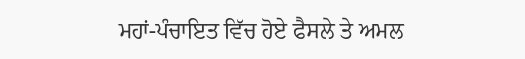ਮਹਾਂ-ਪੰਚਾਇਤ ਵਿੱਚ ਹੋਏ ਫੈਸਲੇ ਤੇ ਅਮਲ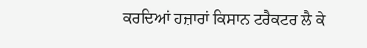ਕਰਦਿਆਂ ਹਜ਼ਾਰਾਂ ਕਿਸਾਨ ਟਰੈਕਟਰ ਲੈ ਕੇ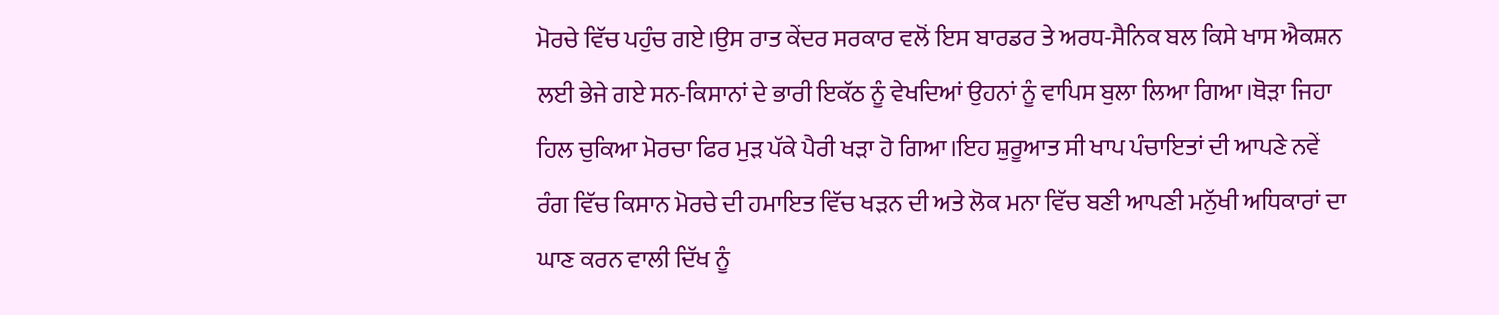ਮੋਰਚੇ ਵਿੱਚ ਪਹੁੰਚ ਗਏ।ਉਸ ਰਾਤ ਕੇਂਦਰ ਸਰਕਾਰ ਵਲੋਂ ਇਸ ਬਾਰਡਰ ਤੇ ਅਰਧ-ਸੈਨਿਕ ਬਲ ਕਿਸੇ ਖਾਸ ਐਕਸ਼ਨ ਲਈ ਭੇਜੇ ਗਏ ਸਨ-ਕਿਸਾਨਾਂ ਦੇ ਭਾਰੀ ਇਕੱਠ ਨੂੰ ਵੇਖਦਿਆਂ ਉਹਨਾਂ ਨੂੰ ਵਾਪਿਸ ਬੁਲਾ ਲਿਆ ਗਿਆ।ਥੋੜਾ ਜਿਹਾ ਹਿਲ ਚੁਕਿਆ ਮੋਰਚਾ ਫਿਰ ਮੁੜ ਪੱਕੇ ਪੈਰੀ ਖੜਾ ਹੋ ਗਿਆ।ਇਹ ਸ਼ੁਰੂਆਤ ਸੀ ਖਾਪ ਪੰਚਾਇਤਾਂ ਦੀ ਆਪਣੇ ਨਵੇਂ ਰੰਗ ਵਿੱਚ ਕਿਸਾਨ ਮੋਰਚੇ ਦੀ ਹਮਾਇਤ ਵਿੱਚ ਖੜਨ ਦੀ ਅਤੇ ਲੋਕ ਮਨਾ ਵਿੱਚ ਬਣੀ ਆਪਣੀ ਮਨੁੱਖੀ ਅਧਿਕਾਰਾਂ ਦਾ ਘਾਣ ਕਰਨ ਵਾਲੀ ਦਿੱਖ ਨੂੰ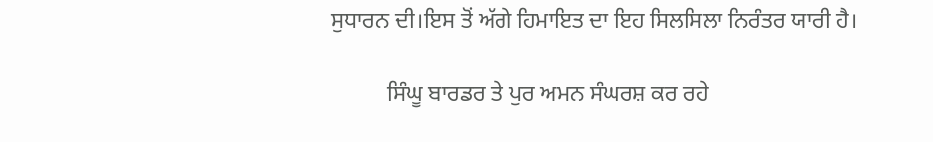ਸੁਧਾਰਨ ਦੀ।ਇਸ ਤੋਂ ਅੱਗੇ ਹਿਮਾਇਤ ਦਾ ਇਹ ਸਿਲਸਿਲਾ ਨਿਰੰਤਰ ਯਾਰੀ ਹੈ।

          ਸਿੰਘੂ ਬਾਰਡਰ ਤੇ ਪੁਰ ਅਮਨ ਸੰਘਰਸ਼ ਕਰ ਰਹੇ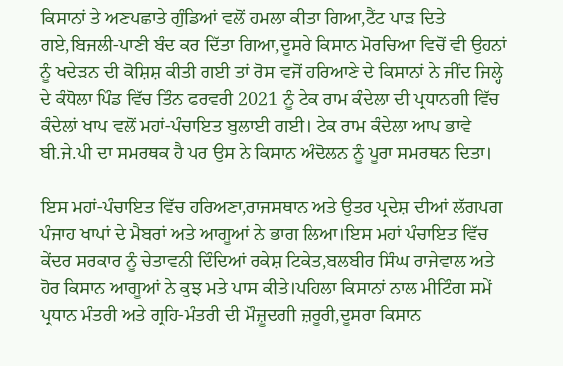ਕਿਸਾਨਾਂ ਤੇ ਅਣਪਛਾਤੇ ਗੁੰਡਿਆਂ ਵਲੋਂ ਹਮਲਾ ਕੀਤਾ ਗਿਆ,ਟੈਂਟ ਪਾੜ ਦਿਤੇ ਗਏ,ਬਿਜਲੀ-ਪਾਣੀ ਬੰਦ ਕਰ ਦਿੱਤਾ ਗਿਆ,ਦੂਸਰੇ ਕਿਸਾਨ ਮੋਰਚਿਆ ਵਿਚੋਂ ਵੀ ਉਹਨਾਂ ਨੂੰ ਖਦੇੜਨ ਦੀ ਕੋਸ਼ਿਸ਼ ਕੀਤੀ ਗਈ ਤਾਂ ਰੋਸ ਵਜੋਂ ਹਰਿਆਣੇ ਦੇ ਕਿਸਾਨਾਂ ਨੇ ਜੀਂਦ ਜਿਲ੍ਹੇ ਦੇ ਕੰਧੋਲਾ ਪਿੰਡ ਵਿੱਚ ਤਿੰਨ ਫਰਵਰੀ 2021 ਨੂੰ ਟੇਕ ਰਾਮ ਕੰਦੇਲਾ ਦੀ ਪ੍ਰਧਾਨਗੀ ਵਿੱਚ ਕੰਦੇਲਾਂ ਖਾਪ ਵਲੋਂ ਮਹਾਂ-ਪੰਚਾਇਤ ਬੁਲਾਈ ਗਈ। ਟੇਕ ਰਾਮ ਕੰਦੇਲਾ ਆਪ ਭਾਵੇ ਬੀ.ਜੇ.ਪੀ ਦਾ ਸਮਰਥਕ ਹੈ ਪਰ ਉਸ ਨੇ ਕਿਸਾਨ ਅੰਦੋਲਨ ਨੂੰ ਪੂਰਾ ਸਮਰਥਨ ਦਿਤਾ।

ਇਸ ਮਹਾਂ-ਪੰਚਾਇਤ ਵਿੱਚ ਹਰਿਅਣਾ,ਰਾਜਸਥਾਨ ਅਤੇ ਉਤਰ ਪ੍ਰਦੇਸ਼ ਦੀਆਂ ਲੱਗਪਗ ਪੰਜਾਹ ਖਾਪਾਂ ਦੇ ਮੈਬਰਾਂ ਅਤੇ ਆਗੂਆਂ ਨੇ ਭਾਗ ਲਿਆ।ਇਸ ਮਹਾਂ ਪੰਚਾਇਤ ਵਿੱਚ ਕੇਂਦਰ ਸਰਕਾਰ ਨੂੰ ਚੇਤਾਵਨੀ ਦਿੰਦਿਆਂ ਰਕੇਸ਼ ਟਿਕੇਤ,ਬਲਬੀਰ ਸਿੰਘ ਰਾਜੇਵਾਲ ਅਤੇ ਹੋਰ ਕਿਸਾਨ ਆਗੂਆਂ ਨੇ ਕੁਝ ਮਤੇ ਪਾਸ ਕੀਤੇ।ਪਹਿਲਾ ਕਿਸਾਨਾਂ ਨਾਲ ਮੀਟਿੰਗ ਸਮੇਂ ਪ੍ਰਧਾਨ ਮੰਤਰੀ ਅਤੇ ਗ੍ਰਹਿ-ਮੰਤਰੀ ਦੀ ਮੌਜ਼ੂਦਗੀ ਜ਼ਰੂਰੀ,ਦੂਸਰਾ ਕਿਸਾਨ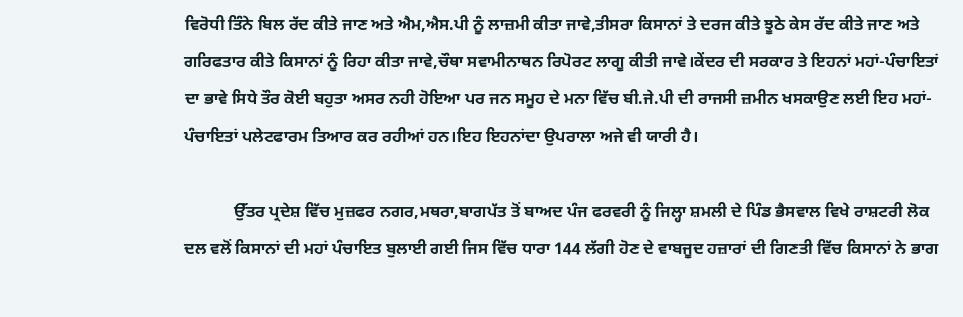ਵਿਰੋਧੀ ਤਿੰਨੇ ਬਿਲ ਰੱਦ ਕੀਤੇ ਜਾਣ ਅਤੇ ਐਮ,ਐਸ.ਪੀ ਨੂੰ ਲਾਜ਼ਮੀ ਕੀਤਾ ਜਾਵੇ,ਤੀਸਰਾ ਕਿਸਾਨਾਂ ਤੇ ਦਰਜ ਕੀਤੇ ਝੂਠੇ ਕੇਸ ਰੱਦ ਕੀਤੇ ਜਾਣ ਅਤੇ ਗਰਿਫਤਾਰ ਕੀਤੇ ਕਿਸਾਨਾਂ ਨੂੰ ਰਿਹਾ ਕੀਤਾ ਜਾਵੇ,ਚੌਥਾ ਸਵਾਮੀਨਾਥਨ ਰਿਪੋਰਟ ਲਾਗੂ ਕੀਤੀ ਜਾਵੇ।ਕੇਂਦਰ ਦੀ ਸਰਕਾਰ ਤੇ ਇਹਨਾਂ ਮਹਾਂ-ਪੰਚਾਇਤਾਂ ਦਾ ਭਾਵੇ ਸਿਧੇ ਤੌਰ ਕੋਈ ਬਹੁਤਾ ਅਸਰ ਨਹੀ ਹੋਇਆ ਪਰ ਜਨ ਸਮੂਹ ਦੇ ਮਨਾ ਵਿੱਚ ਬੀ.ਜੇ.ਪੀ ਦੀ ਰਾਜਸੀ ਜ਼ਮੀਨ ਖਸਕਾਉਣ ਲਈ ਇਹ ਮਹਾਂ-ਪੰਚਾਇਤਾਂ ਪਲੇਟਫਾਰਮ ਤਿਆਰ ਕਰ ਰਹੀਆਂ ਹਨ।ਇਹ ਇਹਨਾਂਦਾ ਉਪਰਾਲਾ ਅਜੇ ਵੀ ਯਾਰੀ ਹੈ।

            ਉੱਤਰ ਪ੍ਰਦੇਸ਼ ਵਿੱਚ ਮੁਜ਼ਫਰ ਨਗਰ,ਮਥਰਾ,ਬਾਗਪੱਤ ਤੋਂ ਬਾਅਦ ਪੰਜ ਫਰਵਰੀ ਨੂੰ ਜਿਲ੍ਹਾ ਸ਼ਮਲੀ ਦੇ ਪਿੰਡ ਭੈਸਵਾਲ ਵਿਖੇ ਰਾਸ਼ਟਰੀ ਲੋਕ ਦਲ ਵਲੋਂ ਕਿਸਾਨਾਂ ਦੀ ਮਹਾਂ ਪੰਚਾਇਤ ਬੁਲਾਈ ਗਈ ਜਿਸ ਵਿੱਚ ਧਾਰਾ 144 ਲੱਗੀ ਹੋਣ ਦੇ ਵਾਬਜੂਦ ਹਜ਼ਾਰਾਂ ਦੀ ਗਿਣਤੀ ਵਿੱਚ ਕਿਸਾਨਾਂ ਨੇ ਭਾਗ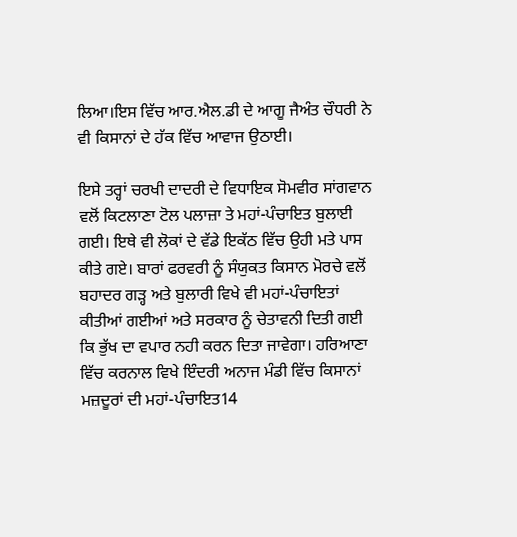ਲਿਆ।ਇਸ ਵਿੱਚ ਆਰ.ਐਲ.ਡੀ ਦੇ ਆਗੂ ਜੈਅੰਤ ਚੌਧਰੀ ਨੇ ਵੀ ਕਿਸਾਨਾਂ ਦੇ ਹੱਕ ਵਿੱਚ ਆਵਾਜ ਉਠਾਈ।

ਇਸੇ ਤਰ੍ਹਾਂ ਚਰਖੀ ਦਾਦਰੀ ਦੇ ਵਿਧਾਇਕ ਸੋਮਵੀਰ ਸਾਂਗਵਾਨ ਵਲੋਂ ਕਿਟਲਾਣਾ ਟੋਲ ਪਲਾਜ਼ਾ ਤੇ ਮਹਾਂ-ਪੰਚਾਇਤ ਬੁਲਾਈ ਗਈ। ਇਥੇ ਵੀ ਲੋਕਾਂ ਦੇ ਵੱਡੇ ਇਕੱਠ ਵਿੱਚ ਉਹੀ ਮਤੇ ਪਾਸ ਕੀਤੇ ਗਏ। ਬਾਰਾਂ ਫਰਵਰੀ ਨੂੰ ਸੰਯੁਕਤ ਕਿਸਾਨ ਮੋਰਚੇ ਵਲੋਂ ਬਹਾਦਰ ਗੜ੍ਹ ਅਤੇ ਬੁਲਾਰੀ ਵਿਖੇ ਵੀ ਮਹਾਂ-ਪੰਚਾਇਤਾਂ ਕੀਤੀਆਂ ਗਈਆਂ ਅਤੇ ਸਰਕਾਰ ਨੂੰ ਚੇਤਾਵਨੀ ਦਿਤੀ ਗਈ ਕਿ ਭੁੱਖ ਦਾ ਵਪਾਰ ਨਹੀ ਕਰਨ ਦਿਤਾ ਜਾਵੇਗਾ। ਹਰਿਆਣਾ ਵਿੱਚ ਕਰਨਾਲ ਵਿਖੇ ਇੰਦਰੀ ਅਨਾਜ ਮੰਡੀ ਵਿੱਚ ਕਿਸਾਨਾਂ ਮਜ਼ਦੂਰਾਂ ਦੀ ਮਹਾਂ-ਪੰਚਾਇਤ14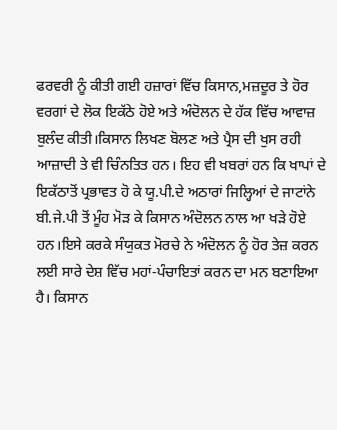ਫਰਵਰੀ ਨੂੰ ਕੀਤੀ ਗਈ ਹਜ਼ਾਰਾਂ ਵਿੱਚ ਕਿਸਾਨ,ਮਜ਼ਦੂਰ ਤੇ ਹੋਰ ਵਰਗਾਂ ਦੇ ਲੋਕ ਇਕੱਠੇ ਹੋਏ ਅਤੇ ਅੰਦੋਲਨ ਦੇ ਹੱਕ ਵਿੱਚ ਆਵਾਜ਼ ਬੁਲੰਦ ਕੀਤੀ।ਕਿਸਾਨ ਲਿਖਣ ਬੋਲਣ ਅਤੇ ਪ੍ਰੈਸ ਦੀ ਖੁਸ ਰਹੀ ਆਜ਼ਾਦੀ ਤੇ ਵੀ ਚਿੰਨਤਿਤ ਹਨ। ਇਹ ਵੀ ਖਬਰਾਂ ਹਨ ਕਿ ਖਾਪਾਂ ਦੇ ਇਕੱਠਾਤੋਂ ਪ੍ਰਭਾਵਤ ਹੋ ਕੇ ਯੂ.ਪੀ.ਦੇ ਅਠਾਰਾਂ ਜਿਲ੍ਹਿਆਂ ਦੇ ਜਾਟਾਂਨੇ ਬੀ.ਜੇ.ਪੀ ਤੋਂ ਮੂੰਹ ਮੋੜ ਕੇ ਕਿਸਾਨ ਅੰਦੋਲਨ ਨਾਲ ਆ ਖੜੇ ਹੋਏ ਹਨ।ਇਸੇ ਕਰਕੇ ਸੰਯੁਕਤ ਮੋਰਚੇ ਨੇ ਅੰਦੋਲਨ ਨੂੰ ਹੋਰ ਤੇਜ਼ ਕਰਨ ਲਈ ਸਾਰੇ ਦੇਸ਼ ਵਿੱਚ ਮਹਾਂ-ਪੰਚਾਇਤਾਂ ਕਰਨ ਦਾ ਮਨ ਬਣਾਇਆ ਹੈ। ਕਿਸਾਨ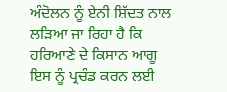ਅੰਦੋਲਨ ਨੂੰ ਏਨੀ ਸ਼ਿੱਦਤ ਨਾਲ ਲੜਿਆ ਜਾ ਰਿਹਾ ਹੈ ਕਿ ਹਰਿਆਣੇ ਦੇ ਕਿਸਾਨ ਆਗੂ ਇਸ ਨੂੰ ਪ੍ਰਚੰਡ ਕਰਨ ਲਈ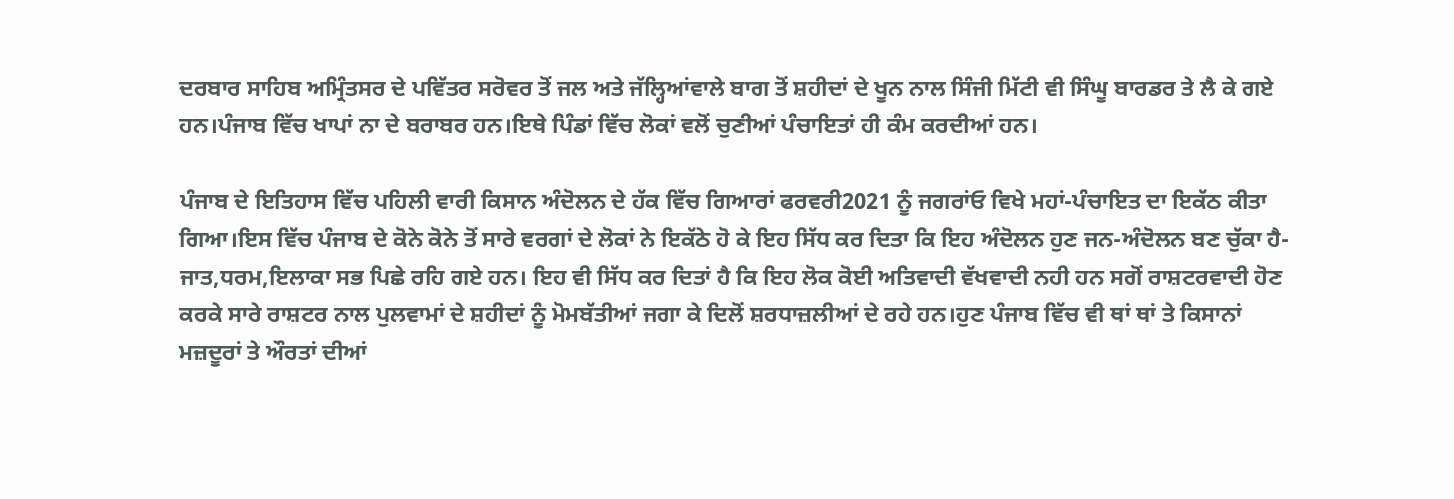ਦਰਬਾਰ ਸਾਹਿਬ ਅਮ੍ਰਿੰਤਸਰ ਦੇ ਪਵਿੱਤਰ ਸਰੋਵਰ ਤੋਂ ਜਲ ਅਤੇ ਜੱਲ੍ਹਿਆਂਵਾਲੇ ਬਾਗ ਤੋਂ ਸ਼ਹੀਦਾਂ ਦੇ ਖੂਨ ਨਾਲ ਸਿੰਜੀ ਮਿੱਟੀ ਵੀ ਸਿੰਘੂ ਬਾਰਡਰ ਤੇ ਲੈ ਕੇ ਗਏ ਹਨ।ਪੰਜਾਬ ਵਿੱਚ ਖਾਪਾਂ ਨਾ ਦੇ ਬਰਾਬਰ ਹਨ।ਇਥੇ ਪਿੰਡਾਂ ਵਿੱਚ ਲੋਕਾਂ ਵਲੋਂ ਚੁਣੀਆਂ ਪੰਚਾਇਤਾਂ ਹੀ ਕੰਮ ਕਰਦੀਆਂ ਹਨ।

ਪੰਜਾਬ ਦੇ ਇਤਿਹਾਸ ਵਿੱਚ ਪਹਿਲੀ ਵਾਰੀ ਕਿਸਾਨ ਅੰਦੋਲਨ ਦੇ ਹੱਕ ਵਿੱਚ ਗਿਆਰਾਂ ਫਰਵਰੀ2021 ਨੂੰ ਜਗਰਾਂਓ ਵਿਖੇ ਮਹਾਂ-ਪੰਚਾਇਤ ਦਾ ਇਕੱਠ ਕੀਤਾ ਗਿਆ।ਇਸ ਵਿੱਚ ਪੰਜਾਬ ਦੇ ਕੋਨੇ ਕੋਨੇ ਤੋਂ ਸਾਰੇ ਵਰਗਾਂ ਦੇ ਲੋਕਾਂ ਨੇ ਇਕੱਠੇ ਹੋ ਕੇ ਇਹ ਸਿੱਧ ਕਰ ਦਿਤਾ ਕਿ ਇਹ ਅੰਦੋਲਨ ਹੁਣ ਜਨ-ਅੰਦੋਲਨ ਬਣ ਚੁੱਕਾ ਹੈ-ਜਾਤ,ਧਰਮ,ਇਲਾਕਾ ਸਭ ਪਿਛੇ ਰਹਿ ਗਏ ਹਨ। ਇਹ ਵੀ ਸਿੱਧ ਕਰ ਦਿਤਾਂ ਹੈ ਕਿ ਇਹ ਲੋਕ ਕੋਈ ਅਤਿਵਾਦੀ ਵੱਖਵਾਦੀ ਨਹੀ ਹਨ ਸਗੋਂ ਰਾਸ਼ਟਰਵਾਦੀ ਹੋਣ ਕਰਕੇ ਸਾਰੇ ਰਾਸ਼ਟਰ ਨਾਲ ਪੁਲਵਾਮਾਂ ਦੇ ਸ਼ਹੀਦਾਂ ਨੂੰ ਮੋਮਬੱਤੀਆਂ ਜਗਾ ਕੇ ਦਿਲੋਂ ਸ਼ਰਧਾਜ਼ਲੀਆਂ ਦੇ ਰਹੇ ਹਨ।ਹੁਣ ਪੰਜਾਬ ਵਿੱਚ ਵੀ ਥਾਂ ਥਾਂ ਤੇ ਕਿਸਾਨਾਂ ਮਜ਼ਦੂਰਾਂ ਤੇ ਔਰਤਾਂ ਦੀਆਂ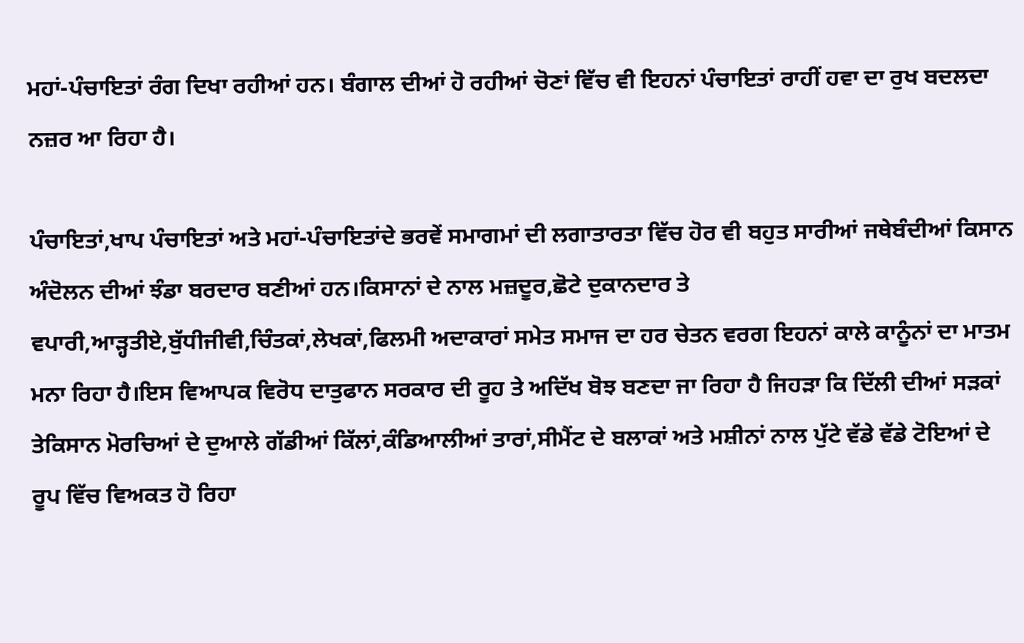ਮਹਾਂ-ਪੰਚਾਇਤਾਂ ਰੰਗ ਦਿਖਾ ਰਹੀਆਂ ਹਨ। ਬੰਗਾਲ ਦੀਆਂ ਹੋ ਰਹੀਆਂ ਚੋਣਾਂ ਵਿੱਚ ਵੀ ਇਹਨਾਂ ਪੰਚਾਇਤਾਂ ਰਾਹੀਂ ਹਵਾ ਦਾ ਰੁਖ ਬਦਲਦਾ ਨਜ਼ਰ ਆ ਰਿਹਾ ਹੈ।

ਪੰਚਾਇਤਾਂ,ਖਾਪ ਪੰਚਾਇਤਾਂ ਅਤੇ ਮਹਾਂ-ਪੰਚਾਇਤਾਂਦੇ ਭਰਵੇਂ ਸਮਾਗਮਾਂ ਦੀ ਲਗਾਤਾਰਤਾ ਵਿੱਚ ਹੋਰ ਵੀ ਬਹੁਤ ਸਾਰੀਆਂ ਜਥੇਬੰਦੀਆਂ ਕਿਸਾਨ ਅੰਦੋਲਨ ਦੀਆਂ ਝੰਡਾ ਬਰਦਾਰ ਬਣੀਆਂ ਹਨ।ਕਿਸਾਨਾਂ ਦੇ ਨਾਲ ਮਜ਼ਦੂਰ,ਛੋਟੇ ਦੁਕਾਨਦਾਰ ਤੇ ਵਪਾਰੀ,ਆੜ੍ਹਤੀਏ,ਬੁੱਧੀਜੀਵੀ,ਚਿੰਤਕਾਂ,ਲੇਖਕਾਂ,ਫਿਲਮੀ ਅਦਾਕਾਰਾਂ ਸਮੇਤ ਸਮਾਜ ਦਾ ਹਰ ਚੇਤਨ ਵਰਗ ਇਹਨਾਂ ਕਾਲੇ ਕਾਨੂੰਨਾਂ ਦਾ ਮਾਤਮ ਮਨਾ ਰਿਹਾ ਹੈ।ਇਸ ਵਿਆਪਕ ਵਿਰੋਧ ਦਾਤੁਫਾਨ ਸਰਕਾਰ ਦੀ ਰੂਹ ਤੇ ਅਦਿੱਖ ਬੋਝ ਬਣਦਾ ਜਾ ਰਿਹਾ ਹੈ ਜਿਹੜਾ ਕਿ ਦਿੱਲੀ ਦੀਆਂ ਸੜਕਾਂ ਤੇਕਿਸਾਨ ਮੋਰਚਿਆਂ ਦੇ ਦੁਆਲੇ ਗੱਡੀਆਂ ਕਿੱਲਾਂ,ਕੰਡਿਆਲੀਆਂ ਤਾਰਾਂ,ਸੀਮੈਂਟ ਦੇ ਬਲਾਕਾਂ ਅਤੇ ਮਸ਼ੀਨਾਂ ਨਾਲ ਪੁੱਟੇ ਵੱਡੇ ਵੱਡੇ ਟੋਇਆਂ ਦੇ ਰੂਪ ਵਿੱਚ ਵਿਅਕਤ ਹੋ ਰਿਹਾ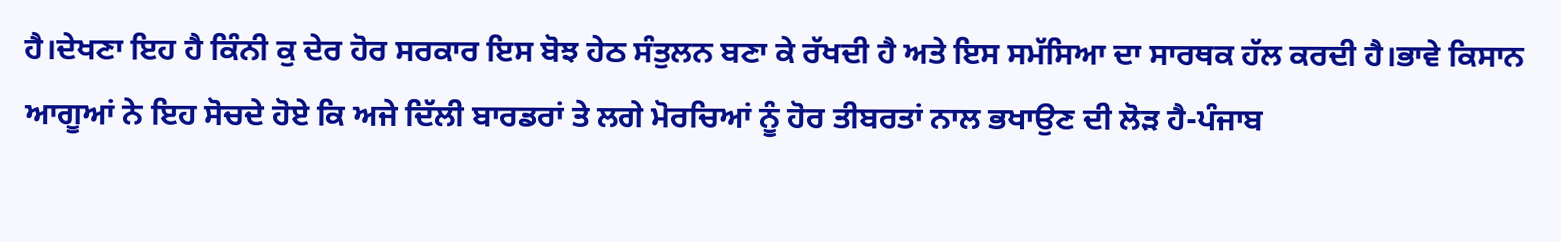ਹੈ।ਦੇਖਣਾ ਇਹ ਹੈ ਕਿੰਨੀ ਕੁ ਦੇਰ ਹੋਰ ਸਰਕਾਰ ਇਸ ਬੋਝ ਹੇਠ ਸੰਤੁਲਨ ਬਣਾ ਕੇ ਰੱਖਦੀ ਹੈ ਅਤੇ ਇਸ ਸਮੱਸਿਆ ਦਾ ਸਾਰਥਕ ਹੱਲ ਕਰਦੀ ਹੈ।ਭਾਵੇ ਕਿਸਾਨ ਆਗੂਆਂ ਨੇ ਇਹ ਸੋਚਦੇ ਹੋਏ ਕਿ ਅਜੇ ਦਿੱਲੀ ਬਾਰਡਰਾਂ ਤੇ ਲਗੇ ਮੋਰਚਿਆਂ ਨੂੰ ਹੋਰ ਤੀਬਰਤਾਂ ਨਾਲ ਭਖਾਉਣ ਦੀ ਲੋੜ ਹੈ-ਪੰਜਾਬ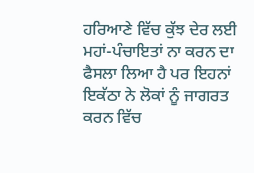ਹਰਿਆਣੇ ਵਿੱਚ ਕੁੱਝ ਦੇਰ ਲਈ ਮਹਾਂ-ਪੰਚਾਇਤਾਂ ਨਾ ਕਰਨ ਦਾ ਫੈਸਲਾ ਲਿਆ ਹੈ ਪਰ ਇਹਨਾਂ ਇਕੱਠਾ ਨੇ ਲੋਕਾਂ ਨੂੰ ਜਾਗਰਤ ਕਰਨ ਵਿੱਚ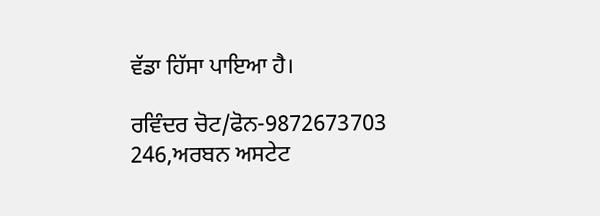ਵੱਡਾ ਹਿੱਸਾ ਪਾਇਆ ਹੈ।

ਰਵਿੰਦਰ ਚੋਟ/ਫੋਨ-9872673703
246,ਅਰਬਨ ਅਸਟੇਟ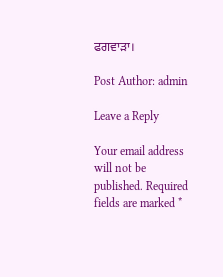ਫਗਵਾੜਾ।

Post Author: admin

Leave a Reply

Your email address will not be published. Required fields are marked *